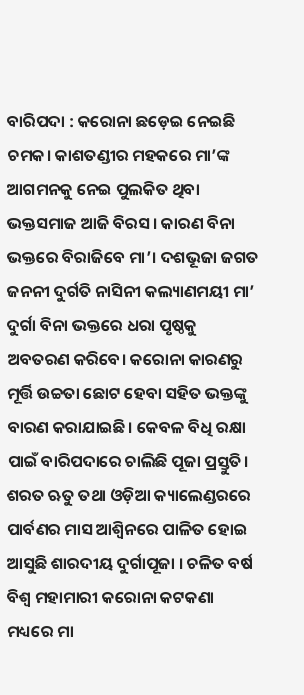ବାରିପଦା : କରୋନା ଛଡ଼େଇ ନେଇଛି ଚମକ। କାଶତଣ୍ଡୀର ମହକରେ ମା’ଙ୍କ ଆଗମନକୁ ନେଇ ପୁଲକିତ ଥିବା ଭକ୍ତସମାଜ ଆଜି ବିରସ। କାରଣ ବିନା ଭକ୍ତରେ ବିରାଜିବେ ମା’। ଦଶଭୂଜା ଜଗତ ଜନନୀ ଦୁର୍ଗତି ନାସିନୀ କଲ୍ୟାଣମୟୀ ମା’ ଦୁର୍ଗା ବିନା ଭକ୍ତରେ ଧରା ପୃଷ୍ଠକୁ ଅବତରଣ କରିବେ। କରୋନା କାରଣରୁ ମୂର୍ତ୍ତି ଉଚ୍ଚତା ଛୋଟ ହେବା ସହିତ ଭକ୍ତଙ୍କୁ ବାରଣ କରାଯାଇଛି। କେବଳ ବିଧି ରକ୍ଷା ପାଇଁ ବାରିପଦାରେ ଚାଲିଛି ପୂଜା ପ୍ରସ୍ତୁତି। ଶରତ ଋତୁ ତଥା ଓଡ଼ିଆ କ୍ୟାଲେଣ୍ଡରରେ ପାର୍ବଣର ମାସ ଆଶ୍ୱିନରେ ପାଳିତ ହୋଇ ଆସୁଛି ଶାରଦୀୟ ଦୁର୍ଗାପୂଜା । ଚଳିତ ବର୍ଷ ବିଶ୍ୱ ମହାମାରୀ କରୋନା କଟକଣା ମଧ୍ୟରେ ମା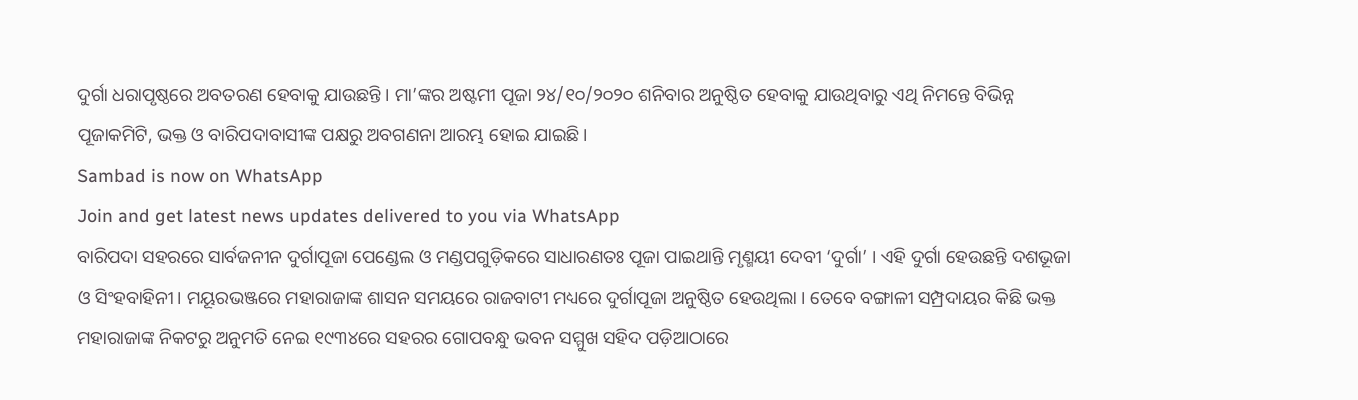ଦୁର୍ଗା ଧରାପୃଷ୍ଠରେ ଅବତରଣ ହେବାକୁ ଯାଉଛନ୍ତି । ମା’ଙ୍କର ଅଷ୍ଟମୀ ପୂଜା ୨୪/୧୦/୨୦୨୦ ଶନିବାର ଅନୁଷ୍ଠିତ ହେବାକୁ ଯାଉଥିବାରୁ ଏଥି ନିମନ୍ତେ ବିଭିନ୍ନ ପୂଜାକମିଟି, ଭକ୍ତ ଓ ବାରିପଦାବାସୀଙ୍କ ପକ୍ଷରୁ ଅବଗଣନା ଆରମ୍ଭ ହୋଇ ଯାଇଛି ।
Sambad is now on WhatsApp
Join and get latest news updates delivered to you via WhatsApp
ବାରିପଦା ସହରରେ ସାର୍ବଜନୀନ ଦୁର୍ଗାପୂଜା ପେଣ୍ଡେଲ ଓ ମଣ୍ଡପଗୁଡ଼ିକରେ ସାଧାରଣତଃ ପୂଜା ପାଇଥାନ୍ତି ମୃଣ୍ମୟୀ ଦେବୀ ‘ଦୁର୍ଗା’ । ଏହି ଦୁର୍ଗା ହେଉଛନ୍ତି ଦଶଭୂଜା ଓ ସିଂହବାହିନୀ। ମୟୂରଭଞ୍ଜରେ ମହାରାଜାଙ୍କ ଶାସନ ସମୟରେ ରାଜବାଟୀ ମଧ୍ୟରେ ଦୁର୍ଗାପୂଜା ଅନୁଷ୍ଠିତ ହେଉଥିଲା । ତେବେ ବଙ୍ଗାଳୀ ସମ୍ପ୍ରଦାୟର କିଛି ଭକ୍ତ ମହାରାଜାଙ୍କ ନିକଟରୁ ଅନୁମତି ନେଇ ୧୯୩୪ରେ ସହରର ଗୋପବନ୍ଧୁ ଭବନ ସମ୍ମୁଖ ସହିଦ ପଡ଼ିଆଠାରେ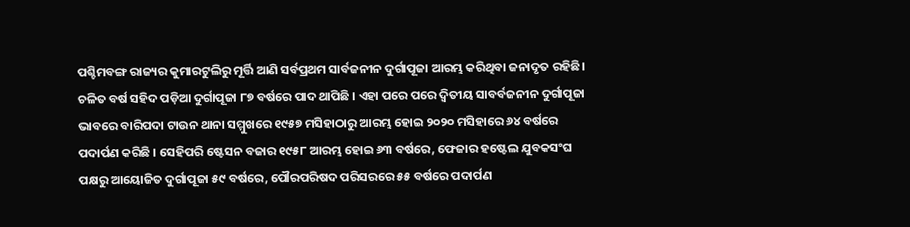ପଶ୍ଚିମବଙ୍ଗ ରାଜ୍ୟର କୁମାରଟୁଲିରୁ ମୂର୍ତ୍ତି ଆଣି ସର୍ବପ୍ରଥମ ସାର୍ବଜନୀନ ଦୁର୍ଗାପୂଜା ଆରମ୍ଭ କରିଥିବା ଜନାଦୃତ ରହିଛି। ଚଳିତ ବର୍ଷ ସହିଦ ପଡ଼ିଆ ଦୁର୍ଗାପୂଜା ୮୭ ବର୍ଷରେ ପାଦ ଥାପିଛି । ଏହା ପରେ ପରେ ଦ୍ୱିତୀୟ ସାବର୍ବଜନୀନ ଦୁର୍ଗାପୂଜା ଭାବରେ ବାରିପଦା ଟାଉନ ଥାନା ସମ୍ମୁଖରେ ୧୯୫୭ ମସିହାଠାରୁ ଆରମ୍ଭ ହୋଇ ୨୦୨୦ ମସିହାରେ ୬୪ ବର୍ଷରେ ପଦାର୍ପଣ କରିଛି । ସେହିପରି ଷ୍ଟେସନ ବଜାର ୧୯୫୮ ଆରମ୍ଭ ହୋଇ ୬୩ ବର୍ଷରେ, ଫେଜାର ହଷ୍ଟେଲ ଯୁବକସଂଘ ପକ୍ଷରୁ ଆୟୋଜିତ ଦୁର୍ଗାପୂଜା ୫୯ ବର୍ଷରେ, ପୌରପରିଷଦ ପରିସରରେ ୫୫ ବର୍ଷରେ ପଦାର୍ପଣ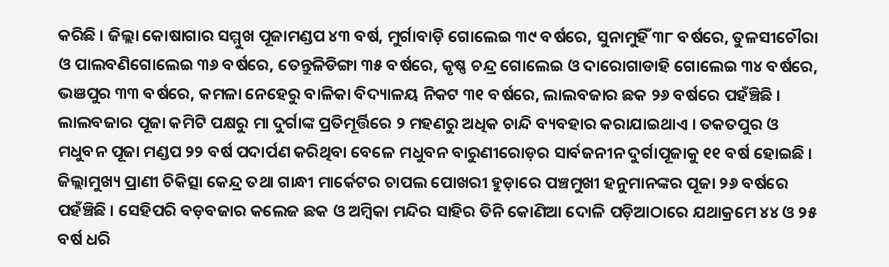କରିଛି । ଜିଲ୍ଲା କୋଷାଗାର ସମ୍ମୁଖ ପୂଜାମଣ୍ଡପ ୪୩ ବର୍ଷ, ମୁର୍ଗାବାଡ଼ି ଗୋଲେଇ ୩୯ ବର୍ଷରେ, ସୁନାମୁହିଁ ୩୮ ବର୍ଷରେ, ତୁଳସୀଚୌରା ଓ ପାଲବଣିଗୋଲେଇ ୩୬ ବର୍ଷରେ, ତେନ୍ତୁଳିଡିଙ୍ଗା ୩୫ ବର୍ଷରେ, କୃଷ୍ଣ ଚନ୍ଦ୍ର ଗୋଲେଇ ଓ ଦାରୋଗାଡାହି ଗୋଲେଇ ୩୪ ବର୍ଷରେ, ଭଞପୁର ୩୩ ବର୍ଷରେ, କମଳା ନେହେରୁ ବାଳିକା ବିଦ୍ୟାଳୟ ନିକଟ ୩୧ ବର୍ଷରେ, ଲାଲବଜାର ଛକ ୨୬ ବର୍ଷରେ ପହଁଞ୍ଚିଛି ।
ଲାଲବଜାର ପୂଜା କମିଟି ପକ୍ଷରୁ ମା ଦୁର୍ଗାଙ୍କ ପ୍ରତିମୂର୍ତ୍ତିରେ ୨ ମହଣରୁ ଅଧିକ ଚାନ୍ଦି ବ୍ୟବହାର କରାଯାଇଥାଏ । ତକତପୁର ଓ ମଧୁବନ ପୂଜା ମଣ୍ଡପ ୨୨ ବର୍ଷ ପଦାର୍ପଣ କରିଥିବା ବେଳେ ମଧୁବନ ବାରୁଣୀରୋଡ଼ର ସାର୍ବଜନୀନ ଦୁର୍ଗାପୂଜାକୁ ୧୧ ବର୍ଷ ହୋଇଛି । ଜିଲ୍ଲାମୁଖ୍ୟ ପ୍ରାଣୀ ଚିକିତ୍ସା କେନ୍ଦ୍ର ତଥା ଗାନ୍ଧୀ ମାର୍କେଟର ଚାପଲ ପୋଖରୀ ହୁଡ଼ାରେ ପଞ୍ଚମୁଖୀ ହନୁମାନଙ୍କର ପୂଜା ୨୬ ବର୍ଷରେ ପହଁଞ୍ଚିଛି । ସେହିପରି ବଡ଼ବଜାର କଲେଜ ଛକ ଓ ଅମ୍ବିକା ମନ୍ଦିର ସାହିର ତିନି କୋଣିଆ ଦୋଳି ପଡ଼ିଆଠାରେ ଯଥାକ୍ରମେ ୪୪ ଓ ୨୫ ବର୍ଷ ଧରି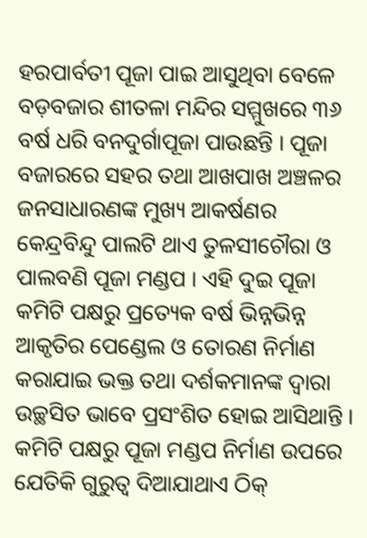ହରପାର୍ବତୀ ପୂଜା ପାଇ ଆସୁଥିବା ବେଳେ ବଡ଼ବଜାର ଶୀତଳା ମନ୍ଦିର ସମ୍ମୁଖରେ ୩୬ ବର୍ଷ ଧରି ବନଦୁର୍ଗାପୂଜା ପାଉଛନ୍ତି । ପୂଜା ବଜାରରେ ସହର ତଥା ଆଖପାଖ ଅଞ୍ଚଳର ଜନସାଧାରଣଙ୍କ ମୁଖ୍ୟ ଆକର୍ଷଣର କେନ୍ଦ୍ରବିନ୍ଦୁ ପାଲଟି ଥାଏ ତୁଳସୀଚୌରା ଓ ପାଲବଣି ପୂଜା ମଣ୍ଡପ । ଏହି ଦୁଇ ପୂଜା କମିଟି ପକ୍ଷରୁ ପ୍ରତ୍ୟେକ ବର୍ଷ ଭିନ୍ନଭିନ୍ନ ଆକୃତିର ପେଣ୍ଡେଲ ଓ ତୋରଣ ନିର୍ମାଣ କରାଯାଇ ଭକ୍ତ ତଥା ଦର୍ଶକମାନଙ୍କ ଦ୍ୱାରା ଉଚ୍ଛସିତ ଭାବେ ପ୍ରସଂଶିତ ହୋଇ ଆସିଥାନ୍ତି । କମିଟି ପକ୍ଷରୁ ପୂଜା ମଣ୍ଡପ ନିର୍ମାଣ ଉପରେ ଯେତିକି ଗୁରୁତ୍ୱ ଦିଆଯାଥାଏ ଠିକ୍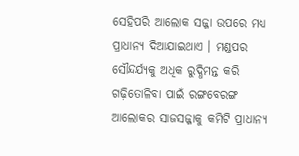ସେହିପରି ଆଲୋକ ସଜ୍ଜା ଉପରେ ମଧ୍ୟ ପ୍ରାଧାନ୍ୟ ଦିଆଯାଇଥାଏ । ମଣ୍ଡପର ସୌନ୍ଦର୍ଯ୍ୟକୁ ଅଧିକ ରୁଦ୍ଧିମନ୍ତ କରି ଗଢ଼ିତୋଳିବା ପାଇଁ ରଙ୍ଗବେରଙ୍ଗ ଆଲୋକର ସାଜସଜ୍ଜାକୁ କମିଟି ପ୍ରାଧାନ୍ୟ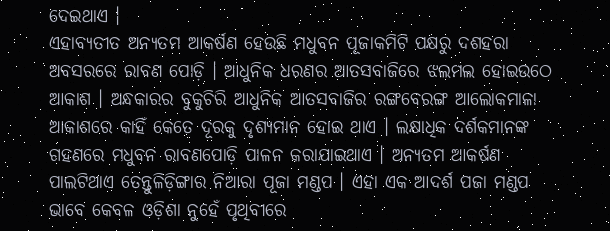ଦେଇଥାଏ ।
ଏହାବ୍ୟତୀତ ଅନ୍ୟତମ ଆକର୍ଷଣ ହେଉଛି ମଧୁବନ ପୂଜାକମିଟି ପକ୍ଷରୁ ଦଶହରା ଅବସରରେ ରାବଣ ପୋଡ଼ି । ଆଧୁନିକ ଧରଣର ଆତସବାଜିରେ ଝଲମଲ ହୋଇଉଠେ ଆକାଶ । ଅନ୍ଧକାରର ବୁକୁଚିରି ଆଧୁନିକ ଆତସବାଜିର ରଙ୍ଗବେରଙ୍ଗ ଆଲୋକମାଳା ଆକାଶରେ କାହିଁ କେତେ ଦୂରକୁ ଦୃଶ୍ୟମାନ ହୋଇ ଥାଏ । ଲକ୍ଷାଧିକ ଦର୍ଶକମାନଙ୍କ ଗହଣରେ ମଧୁବନ ରାବଣପୋଡ଼ି ପାଳନ କରାଯାଇଥାଏ । ଅନ୍ୟତମ ଆକର୍ଷଣ ପାଲଟିଥାଏ ତେନ୍ତୁଳିଡ଼ିଙ୍ଗାର ନିଆରା ପୂଜା ମଣ୍ଡପ । ଏହା ଏକ ଆଦର୍ଶ ପଜା ମଣ୍ଡପ ଭାବେ କେବଳ ଓଡ଼ିଶା ନୁହେଁ ପୃଥିବୀରେ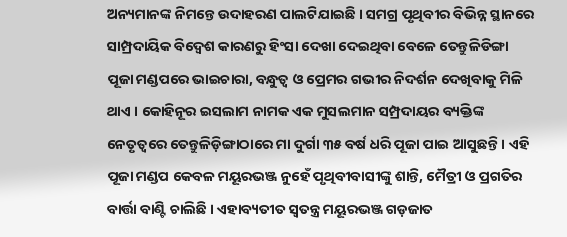ଅନ୍ୟମାନଙ୍କ ନିମନ୍ତେ ଉଦାହରଣ ପାଲଟିଯାଇଛି । ସମଗ୍ର ପୃଥିବୀର ବିଭିନ୍ନ ସ୍ଥାନରେ ସାମ୍ପ୍ରଦାୟିକ ବିଦ୍ୱେଶ କାରଣରୁ ହିଂସା ଦେଖା ଦେଇଥିବା ବେଳେ ତେନ୍ତୁଳିଡିଙ୍ଗା ପୂଜା ମଣ୍ଡପରେ ଭାଇଚାରା, ବନ୍ଧୁତ୍ୱ ଓ ପ୍ରେମର ଗଭୀର ନିଦର୍ଶନ ଦେଖିବାକୁ ମିଳି ଥାଏ । କୋହିନୂର ଇସଲାମ ନାମକ ଏକ ମୁସଲମାନ ସମ୍ପ୍ରଦାୟର ବ୍ୟକ୍ତିଙ୍କ ନେତୃତ୍ୱରେ ତେନ୍ତୁଳିଡ଼ିଙ୍ଗାଠାରେ ମା ଦୁର୍ଗା ୩୫ ବର୍ଷ ଧରି ପୂଜା ପାଇ ଆସୁଛନ୍ତି । ଏହି ପୂଜା ମଣ୍ଡପ କେବଳ ମୟୂରଭଞ୍ଜ ନୁହେଁ ପୃଥିବୀବାସୀଙ୍କୁ ଶାନ୍ତି, ମୈତ୍ରୀ ଓ ପ୍ରଗତିର ବାର୍ତ୍ତା ବାଣ୍ଟି ଚାଲିଛି । ଏହାବ୍ୟତୀତ ସ୍ୱତନ୍ତ୍ର ମୟୂରଭଞ୍ଜ ଗଡ଼ଜାତ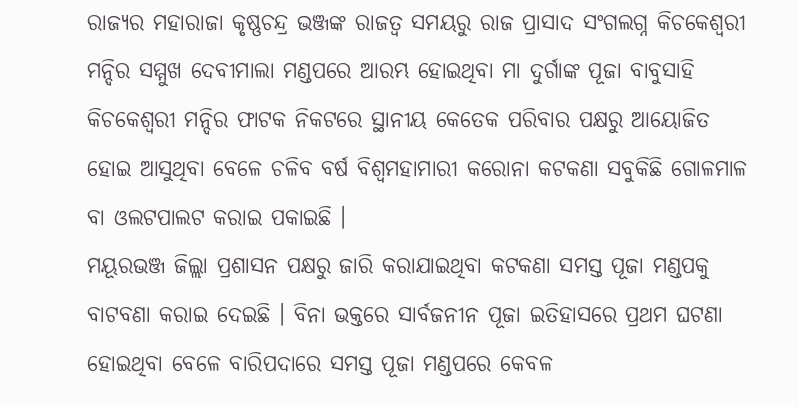ରାଜ୍ୟର ମହାରାଜା କୃଷ୍ଣଚନ୍ଦ୍ର ଭଞ୍ଜଙ୍କ ରାଜତ୍ୱ ସମୟରୁ ରାଜ ପ୍ରାସାଦ ସଂଗଲଗ୍ନ କିଚକେଶ୍ୱରୀ ମନ୍ଦିର ସମ୍ମୁଖ ଦେବୀମାଲା ମଣ୍ଡପରେ ଆରମ୍ଭ ହୋଇଥିବା ମା ଦୁର୍ଗାଙ୍କ ପୂଜା ବାବୁସାହି କିଚକେଶ୍ୱରୀ ମନ୍ଦିର ଫାଟକ ନିକଟରେ ସ୍ଥାନୀୟ କେତେକ ପରିବାର ପକ୍ଷରୁ ଆୟୋଜିତ ହୋଇ ଆସୁଥିବା ବେଳେ ଚଳିବ ବର୍ଷ ବିଶ୍ୱମହାମାରୀ କରୋନା କଟକଣା ସବୁକିଛି ଗୋଳମାଳ ବା ଓଲଟପାଲଟ କରାଇ ପକାଇଛି ।
ମୟୂରଭଞ୍ଜ ଜିଲ୍ଲା ପ୍ରଶାସନ ପକ୍ଷରୁ ଜାରି କରାଯାଇଥିବା କଟକଣା ସମସ୍ତ ପୂଜା ମଣ୍ଡପକୁ ବାଟବଣା କରାଇ ଦେଇଛି । ବିନା ଭକ୍ତରେ ସାର୍ବଜନୀନ ପୂଜା ଇତିହାସରେ ପ୍ରଥମ ଘଟଣା ହୋଇଥିବା ବେଳେ ବାରିପଦାରେ ସମସ୍ତ ପୂଜା ମଣ୍ଡପରେ କେବଳ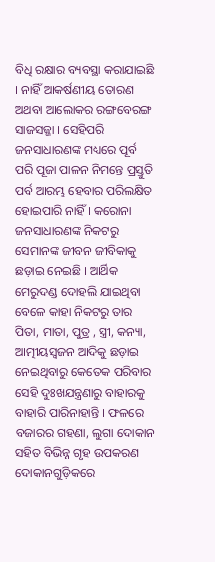ବିଧି ରକ୍ଷାର ବ୍ୟବସ୍ଥା କରାଯାଇଛି । ନାହିଁ ଆକର୍ଷଣୀୟ ତୋରଣ ଅଥବା ଆଲୋକର ରଙ୍ଗବେରଙ୍ଗ ସାଜସଜ୍ଜା । ସେହିପରି ଜନସାଧାରଣଙ୍କ ମଧ୍ୟରେ ପୂର୍ବ ପରି ପୂଜା ପାଳନ ନିମନ୍ତେ ପ୍ରସ୍ତୁତି ପର୍ବ ଆରମ୍ଭ ହେବାର ପରିଲକ୍ଷିତ ହୋଇପାରି ନାହିଁ । କରୋନା ଜନସାଧାରଣଙ୍କ ନିକଟରୁ ସେମାନଙ୍କ ଜୀବନ ଜୀବିକାକୁ ଛଡ଼ାଇ ନେଇଛି । ଆର୍ଥିକ ମେରୁଦଣ୍ଡ ଦୋହଲି ଯାଇଥିବା ବେଳେ କାହା ନିକଟରୁ ତାର ପିତା, ମାତା, ପୁତ୍ର , ସ୍ତ୍ରୀ, କନ୍ୟା, ଆତ୍ମୀୟସ୍ୱଜନ ଆଦିକୁ ଛଡ଼ାଇ ନେଇଥିବାରୁ କେତେକ ପରିବାର ସେହି ଦୁଃଖଯନ୍ତ୍ରଣାରୁ ବାହାରକୁ ବାହାରି ପାରିନାହାନ୍ତି । ଫଳରେ ବଜାରର ଗହଣା, ଲୁଗା ଦୋକାନ ସହିତ ବିଭିନ୍ନ ଗୃହ ଉପକରଣ ଦୋକାନଗୁଡ଼ିକରେ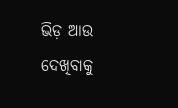ଭିଡ଼ ଆଉ ଦେଖିବାକୁ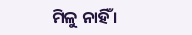ମିଳୁ ନାହିଁ ।